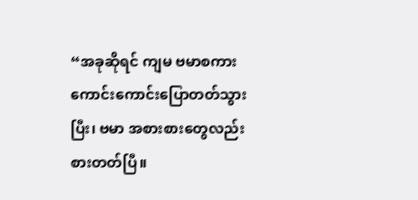“အခုဆိုရင် ကျမ ဗမာစကား ကောင်းကောင်းပြောတတ်သွားပြီး၊ ဗမာ အစားစားတွေလည်း စားတတ်ပြီ။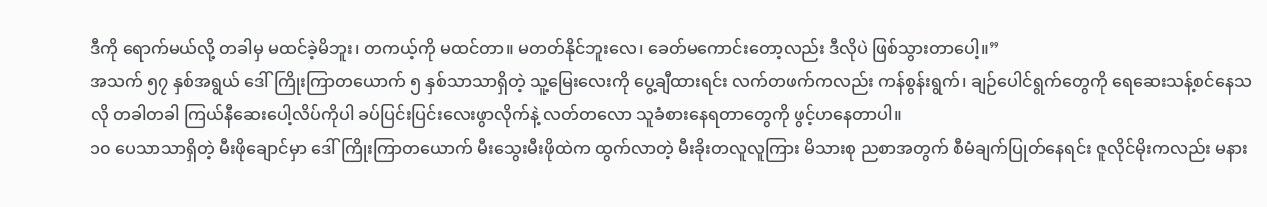ဒီကို ရောက်မယ်လို့ တခါမှ မထင်ခဲ့မိဘူး၊ တကယ့်ကို မထင်တာ။ မတတ်နိုင်ဘူးလေ၊ ခေတ်မကောင်းတော့လည်း ဒီလိုပဲ ဖြစ်သွားတာပေါ့။”
အသက် ၅၇ နှစ်အရွယ် ဒေါ်ကြိုးကြာတယောက် ၅ နှစ်သာသာရှိတဲ့ သူ့မြေးလေးကို ပွေ့ချီထားရင်း လက်တဖက်ကလည်း ကန်စွန်းရွက်၊ ချဉ်ပေါင်ရွက်တွေကို ရေဆေးသန့်စင်နေသလို တခါတခါ ကြယ်နီဆေးပေါ့လိပ်ကိုပါ ခပ်ပြင်းပြင်းလေးဖွာလိုက်နဲ့ လတ်တလော သူခံစားနေရတာတွေကို ဖွင့်ဟနေတာပါ။
၁၀ ပေသာသာရှိတဲ့ မီးဖိုချောင်မှာ ဒေါ်ကြိုးကြာတယောက် မီးသွေးမီးဖိုထဲက ထွက်လာတဲ့ မီးခိုးတလူလူကြား မိသားစု ညစာအတွက် စီမံချက်ပြုတ်နေရင်း ဇူလိုင်မိုးကလည်း မနား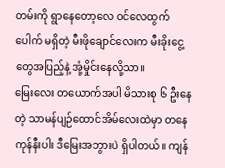တမ်းကို ရွာနေတော့လေ ဝင်လေထွက်ပေါက် မရှိတဲ့ မီးဖိုချောင်လေးက မီးခိုးငွေ့တွေအပြည့်နဲ့ အုံ့မှိုင်းနေလို့သာ။
မြေးလေး တယောက်အပါ မိသားစု ၆ ဦးနေတဲ့ သာမန်ပျဉ်ထောင်အိမ်လေးထဲမှာ တနေကုန်နီးပါး ဒီမြေးအဘွားပဲ ရှိပါတယ်။ ကျန်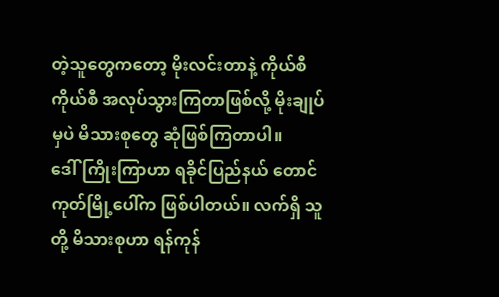တဲ့သူတွေကတော့ မိုးလင်းတာနဲ့ ကိုယ်စီကိုယ်စီ အလုပ်သွားကြတာဖြစ်လို့ မိုးချုပ်မှပဲ မိသားစုတွေ ဆုံဖြစ်ကြတာပါ။
ဒေါ်ကြိုးကြာဟာ ရခိုင်ပြည်နယ် တောင်ကုတ်မြို့ပေါ်က ဖြစ်ပါတယ်။ လက်ရှိ သူတို့ မိသားစုဟာ ရန်ကုန်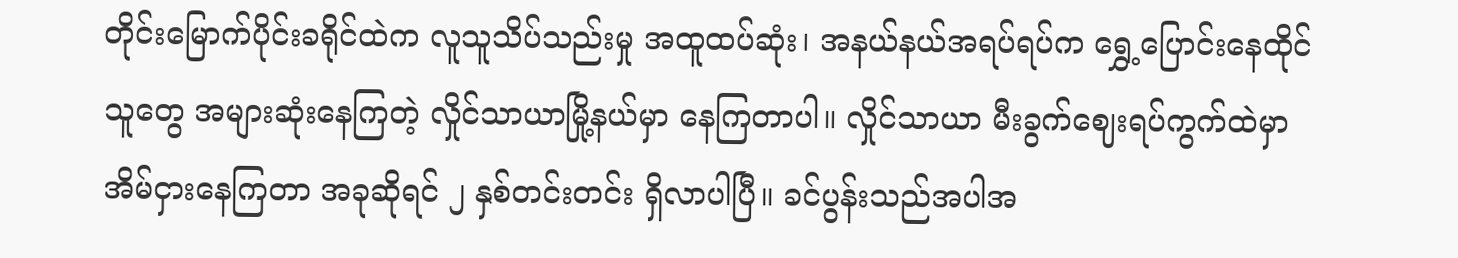တိုင်းမြောက်ပိုင်းခရိုင်ထဲက လူသူသိပ်သည်းမှု အထူထပ်ဆုံး၊ အနယ်နယ်အရပ်ရပ်က ရွှေ့ပြောင်းနေထိုင်သူတွေ အများဆုံးနေကြတဲ့ လှိုင်သာယာမြို့နယ်မှာ နေကြတာပါ။ လှိုင်သာယာ မီးခွက်ဈေးရပ်ကွက်ထဲမှာ အိမ်ငှားနေကြတာ အခုဆိုရင် ၂ နှစ်တင်းတင်း ရှိလာပါပြီ။ ခင်ပွန်းသည်အပါအ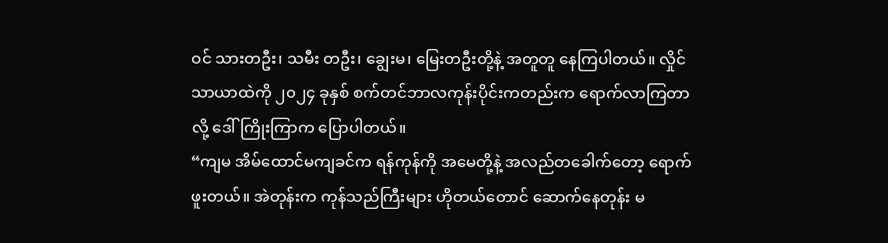ဝင် သားတဦး၊ သမီး တဦး၊ ချွေးမ၊ မြေးတဦးတို့နဲ့ အတူတူ နေကြပါတယ်။ လှိုင်သာယာထဲကို ၂၀၂၄ ခုနှစ် စက်တင်ဘာလကုန်းပိုင်းကတည်းက ရောက်လာကြတာလို့ ဒေါ်ကြိုးကြာက ပြောပါတယ်။
“ကျမ အိမ်ထောင်မကျခင်က ရန်ကုန်ကို အမေတို့နဲ့ အလည်တခေါက်တော့ ရောက်ဖူးတယ်။ အဲတုန်းက ကုန်သည်ကြီးများ ဟိုတယ်တောင် ဆောက်နေတုန်း မ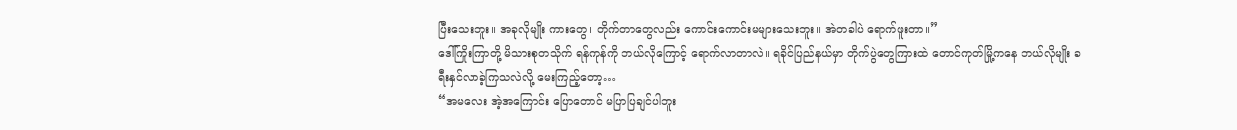ပြီးသေးဘူး။ အခုလိုမျိုး ကားတွေ၊ တိုက်တာတွေလည်း ကောင်းကောင်းမများသေးဘူး။ အဲတခါပဲ ရောက်ဖူးတာ။”
ဒေါ်ကြိုးကြာတို့ မိသားစုတသိုက် ရန်ကုန်ကို ဘယ်လိုကြောင့် ရောက်လာတာလဲ။ ရခိုင်ပြည်နယ်မှာ တိုက်ပွဲတွေကြားထဲ တောင်ကုတ်မြို့ကနေ ဘယ်လိုမျိုး ခရီးနှင်လာခဲ့ကြသလဲလို့ မေးကြည့်တော့…
“အမလေး အဲ့အကြောင်း ပြောတောင် မပြာပြချင်ပါဘူး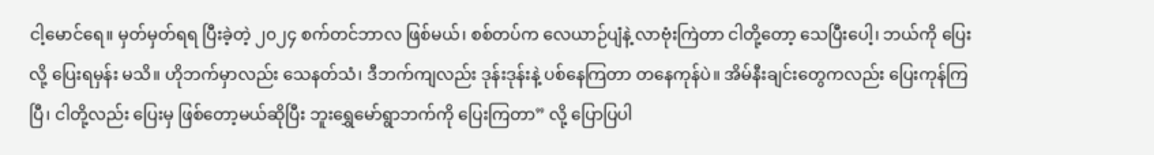ငါ့မောင်ရေ။ မှတ်မှတ်ရရ ပြီးခဲ့တဲ့ ၂၀၂၄ စက်တင်ဘာလ ဖြစ်မယ်၊ စစ်တပ်က လေယာဉ်ပျံနဲ့ လာဗုံးကြဲတာ ငါတို့တော့ သေပြီးပေါ့၊ ဘယ်ကို ပြေးလို့ ပြေးရမှန်း မသိ။ ဟိုဘက်မှာလည်း သေနတ်သံ၊ ဒီဘက်ကျလည်း ဒုန်းဒုန်းနဲ့ ပစ်နေကြတာ တနေကုန်ပဲ။ အိမ်နီးချင်းတွေကလည်း ပြေးကုန်ကြပြီ၊ ငါတို့လည်း ပြေးမှ ဖြစ်တော့မယ်ဆိုပြီး ဘူးရွှေမော်ရွာဘက်ကို ပြေးကြတာ” လို့ ပြောပြပါ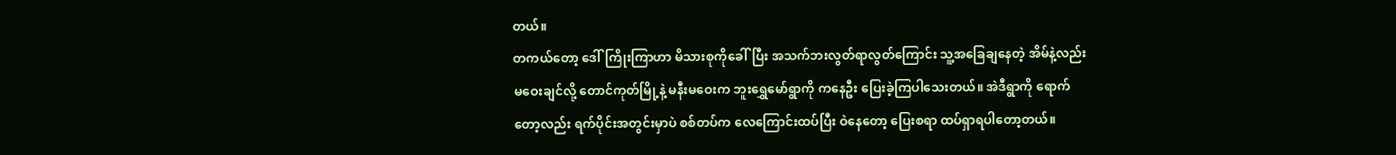တယ်။
တကယ်တော့ ဒေါ်ကြိုးကြာဟာ မိသားစုကိုခေါ်ပြီး အသက်ဘးလွတ်ရာလွတ်ကြောင်း သူ့အခြေချနေတဲ့ အိမ်နဲ့လည်းမဝေးချင်လို့ တောင်ကုတ်မြို့နဲ့ မနီးမဝေးက ဘူးရွှေမော်ရွာကို ကနေဦး ပြေးခဲ့ကြပါသေးတယ်။ အဲဒီရွာကို ရောက်တော့လည်း ရက်ပိုင်းအတွင်းမှာပဲ စစ်တပ်က လေကြောင်းထပ်ပြီး ဝဲနေတော့ ပြေးစရာ ထပ်ရှာရပါတော့တယ်။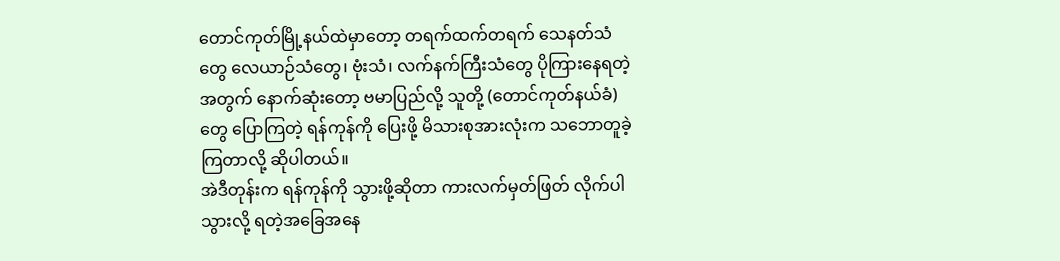တောင်ကုတ်မြို့နယ်ထဲမှာတော့ တရက်ထက်တရက် သေနတ်သံတွေ လေယာဉ်သံတွေ၊ ဗုံးသံ၊ လက်နက်ကြီးသံတွေ ပိုကြားနေရတဲ့အတွက် နောက်ဆုံးတော့ ဗမာပြည်လို့ သူတို့ (တောင်ကုတ်နယ်ခံ)တွေ ပြောကြတဲ့ ရန်ကုန်ကို ပြေးဖို့ မိသားစုအားလုံးက သဘောတူခဲ့ကြတာလို့ ဆိုပါတယ်။
အဲဒီတုန်းက ရန်ကုန်ကို သွားဖို့ဆိုတာ ကားလက်မှတ်ဖြတ် လိုက်ပါသွားလို့ ရတဲ့အခြေအနေ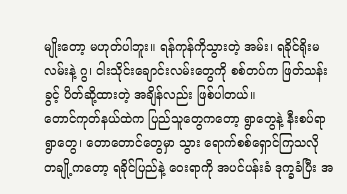မျိုးတော့ မဟုတ်ပါဘူး။ ရန်ကုန်ကိုသွားတဲ့ အမ်း၊ ရခိုင်ရိုးမလမ်းနဲ့ ဂွ၊ ငါးသိုင်းချောင်းလမ်းတွေကို စစ်တပ်က ဖြတ်သန်းခွင့် ပိတ်ဆို့ထားတဲ့ အချိန်လည်း ဖြစ်ပါတယ်။
တောင်ကုတ်နယ်ထဲက ပြည်သူတွေကတော့ ရွာတွေနဲ့ နီးစပ်ရာ ရွာတွေ၊ တောတောင်တွေမှာ သွား ရောက်စစ်ရှောင်ကြသလို တချို့ကတော့ ရခိုင်ပြည်နဲ့ ဝေးရာကို အပင်ပန်းခံ ဒုက္ခခံပြီး အ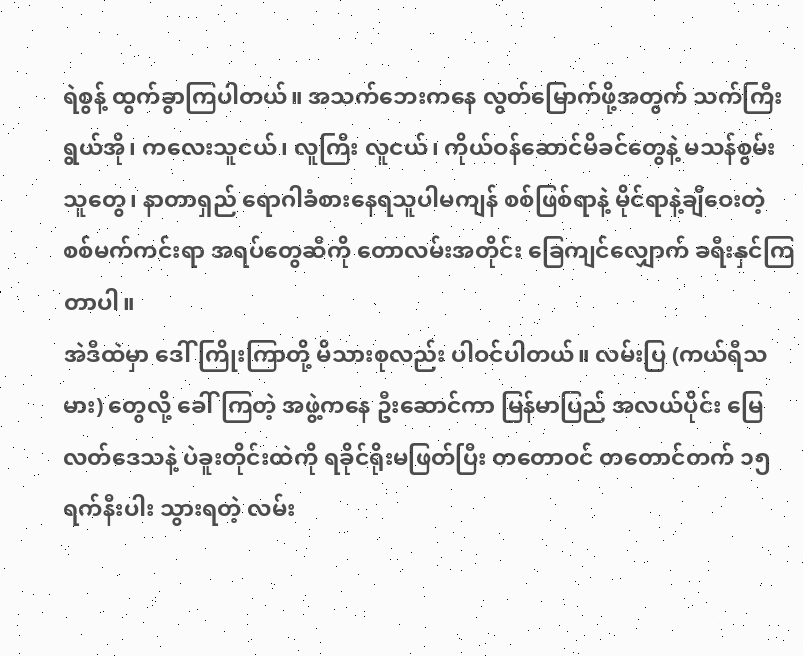ရဲစွန့် ထွက်ခွာကြပါတယ်။ အသက်ဘေးကနေ လွတ်မြောက်ဖို့အတွက် သက်ကြီးရွယ်အို၊ ကလေးသူငယ်၊ လူကြီး လူငယ်၊ ကိုယ်ဝန်ဆောင်မိခင်တွေနဲ့ မသန်စွမ်းသူတွေ၊ နာတာရှည် ရောဂါခံစားနေရသူပါမကျန် စစ်ဖြစ်ရာနဲ့ မိုင်ရာနဲ့ချီဝေးတဲ့ စစ်မက်ကင်းရာ အရပ်တွေဆီကို တောလမ်းအတိုင်း ခြေကျင်လျှောက် ခရီးနှင်ကြတာပါ။
အဲဒီထဲမှာ ဒေါ်ကြိုးကြာတို့ မိသားစုလည်း ပါဝင်ပါတယ်။ လမ်းပြ (ကယ်ရီသမား) တွေလို့ ခေါ်ကြတဲ့ အဖွဲ့ကနေ ဦးဆောင်ကာ မြန်မာပြည် အလယ်ပိုင်း မြေလတ်ဒေသနဲ့ ပဲခူးတိုင်းထဲကို ရခိုင်ရိုးမဖြတ်ပြီး တတောဝင် တတောင်တက် ၁၅ ရက်နီးပါး သွားရတဲ့ လမ်း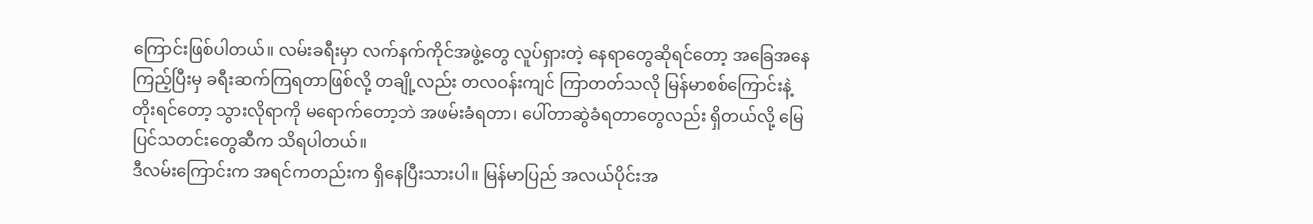ကြောင်းဖြစ်ပါတယ်။ လမ်းခရီးမှာ လက်နက်ကိုင်အဖွဲ့တွေ လူပ်ရှားတဲ့ နေရာတွေဆိုရင်တော့ အခြေအနေကြည့်ပြီးမှ ခရီးဆက်ကြရတာဖြစ်လို့ တချို့လည်း တလဝန်းကျင် ကြာတတ်သလို မြန်မာစစ်ကြောင်းနဲ့ တိုးရင်တော့ သွားလိုရာကို မရောက်တော့ဘဲ အဖမ်းခံရတာ၊ ပေါ်တာဆွဲခံရတာတွေလည်း ရှိတယ်လို့ မြေပြင်သတင်းတွေဆီက သိရပါတယ်။
ဒီလမ်းကြောင်းက အရင်ကတည်းက ရှိနေပြီးသားပါ။ မြန်မာပြည် အလယ်ပိုင်းအ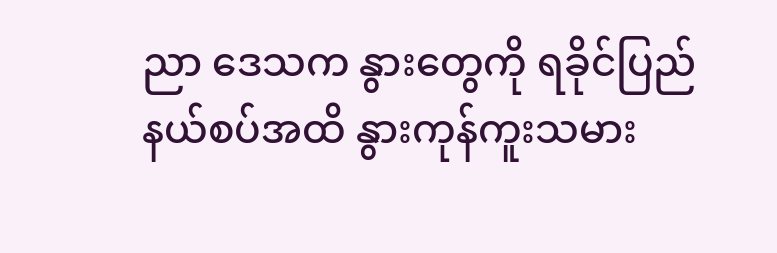ညာ ဒေသက နွားတွေကို ရခိုင်ပြည် နယ်စပ်အထိ နွားကုန်ကူးသမား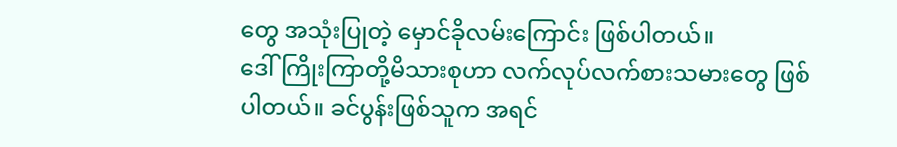တွေ အသုံးပြုတဲ့ မှောင်ခိုလမ်းကြောင်း ဖြစ်ပါတယ်။
ဒေါ်ကြိုးကြာတို့မိသားစုဟာ လက်လုပ်လက်စားသမားတွေ ဖြစ်ပါတယ်။ ခင်ပွန်းဖြစ်သူက အရင်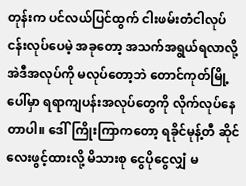တုန်းက ပင်လယ်ပြင်ထွက် ငါးဖမ်းတံငါလုပ်ငန်းလုပ်ပေမဲ့ အခုတော့ အသက်အရွယ်ရလာလို့ အဲဒီအလုပ်ကို မလုပ်တော့ဘဲ တောင်ကုတ်မြို့ပေါ်မှာ ရရာကျပန်းအလုပ်တွေကို လိုက်လုပ်နေတာပါ။ ဒေါ်ကြိုးကြာကတော့ ရခိုင်မုန့်တီ ဆိုင်လေးဖွင့်ထားလို့ မိသားစု ငွေပိုငွေလျှံ မ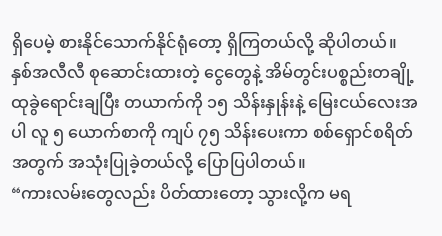ရှိပေမဲ့ စားနိုင်သောက်နိုင်ရုံတော့ ရှိကြတယ်လို့ ဆိုပါတယ်။
နှစ်အလီလီ စုဆောင်းထားတဲ့ ငွေတွေနဲ့ အိမ်တွင်းပစ္စည်းတချို့ ထုခွဲရောင်းချပြီး တယာက်ကို ၁၅ သိန်းနှုန်းနဲ့ မြေးငယ်လေးအပါ လူ ၅ ယောက်စာကို ကျပ် ၇၅ သိန်းပေးကာ စစ်ရှောင်စရိတ် အတွက် အသုံးပြုခဲ့တယ်လို့ ပြောပြပါတယ်။
“ကားလမ်းတွေလည်း ပိတ်ထားတော့ သွားလို့က မရ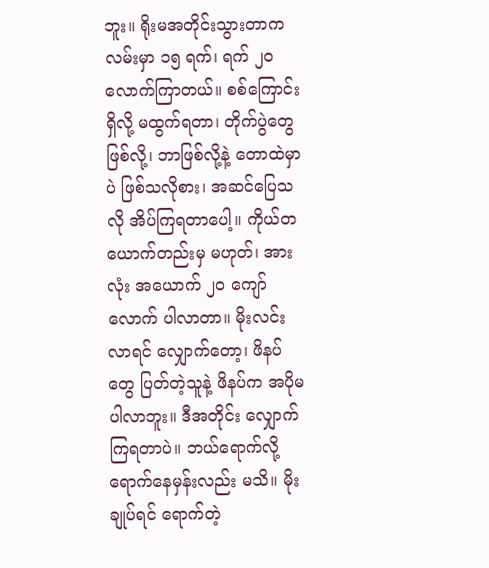ဘူး။ ရိုးမအတိုင်းသွားတာက လမ်းမှာ ၁၅ ရက်၊ ရက် ၂၀ လောက်ကြာတယ်။ စစ်ကြောင်းရှိလို့ မထွက်ရတာ၊ တိုက်ပွဲတွေ ဖြစ်လို့၊ ဘာဖြစ်လို့နဲ့ တောထဲမှာပဲ ဖြစ်သလိုစား၊ အဆင်ပြေသလို အိပ်ကြရတာပေါ့။ ကိုယ်တယောက်တည်းမှ မဟုတ်၊ အားလုံး အယောက် ၂၀ ကျော်လောက် ပါလာတာ။ မိုးလင်းလာရင် လျှောက်တော့၊ ဖိနပ်တွေ ပြတ်တဲ့သူနဲ့ ဖိနပ်က အပိုမပါလာဘူး။ ဒီအတိုင်း လျှောက်ကြရတာပဲ။ ဘယ်ရောက်လို့ ရောက်နေမှန်းလည်း မသိ။ မိုးချုပ်ရင် ရောက်တဲ့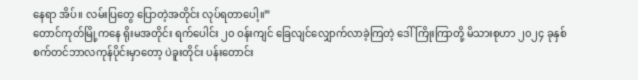နေရာ အိပ်။ လမ်းပြတွေ ပြောတဲ့အတိုင်း လုပ်ရတာပေါ့။”
တောင်ကုတ်မြို့ကနေ ရိုးမအတိုင်း ရက်ပေါင်း ၂၀ ဝန်းကျင် ခြေလျင်လျှောက်လာခဲ့ကြတဲ့ ဒေါ်ကြိုးကြာတို့ မိသားစုဟာ ၂၀၂၄ ခုနှစ် စက်တင်ဘာလကုန်ပိုင်းမှာတော့ ပဲခူးတိုင်း ပန်းတောင်း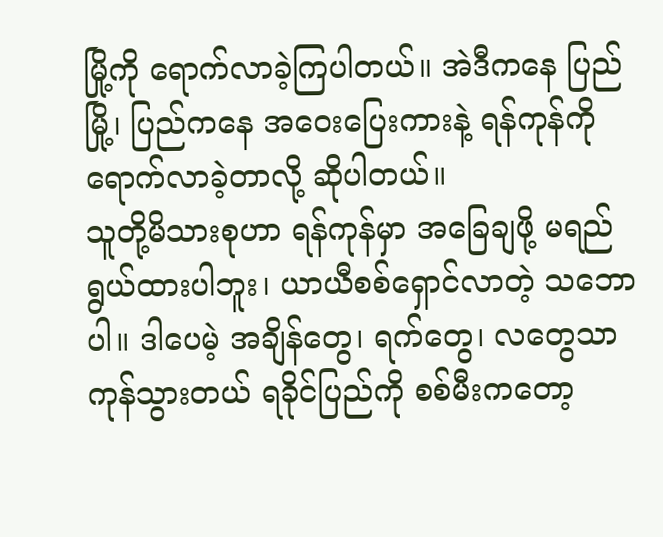မြို့ကို ရောက်လာခဲ့ကြပါတယ်။ အဲဒီကနေ ပြည်မြို့၊ ပြည်ကနေ အဝေးပြေးကားနဲ့ ရန်ကုန်ကို ရောက်လာခဲ့တာလို့ ဆိုပါတယ်။
သူတို့မိသားစုဟာ ရန်ကုန်မှာ အခြေချဖို့ မရည်ရွယ်ထားပါဘူး၊ ယာယီစစ်ရှောင်လာတဲ့ သဘောပါ။ ဒါပေမဲ့ အချိန်တွေ၊ ရက်တွေ၊ လတွေသာ ကုန်သွားတယ် ရခိုင်ပြည်ကို စစ်မီးကတော့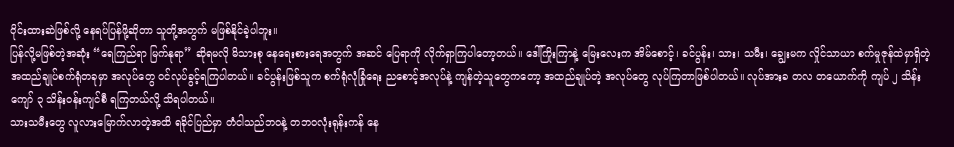ဝိုင်းထားဆဲဖြစ်လို့ နေရပ်ပြန်ဖို့ဆိုတာ သူတို့အတွက် မဖြစ်နိုင်ခဲ့ပါဘူး။
ပြန်လို့မဖြစ်တဲ့အဆုံး “ရေကြည်ရာ မြက်နုရာ” ဆိုရမလို မိသားစု နေရေးစားရေအတွက် အဆင် ပြေရာကို လိုက်ရှာကြပါတော့တယ်။ ဒေါ်ကြိုးကြာနဲ့ မြေးလေးက အိမ်စောင့်၊ ခင်ပွန်း၊ သား၊ သမီး၊ ချွေးမက လှိုင်သာယာ စက်မှုဇုန်ထဲမှာရှိတဲ့ အထည်ချုပ်စက်ရုံတခုမှာ အလုပ်တွေ ဝင်လုပ်ခွင့်ရကြပါတယ်။ ခင်ပွန်းဖြစ်သူက စက်ရုံလုံခြုံရေး ညစောင့်အလုပ်နဲ့ ကျန်တဲ့သူတွေကတော့ အထည်ချုပ်တဲ့ အလုပ်တွေ လုပ်ကြတာဖြစ်ပါတယ်။ လုပ်အားခ တလ တယောက်ကို ကျပ် ၂ သိန်းကျော် ၃ သိန်းဝန်းကျင်စီ ရကြတယ်လို့ သိရပါတယ်။
သားသမီးတွေ လူလားမြောက်လာတဲ့အထိ ရခိုင်ပြည်မှာ တံငါသည်ဘဝနဲ့ တဘဝလုံးရုန်းကန် နေ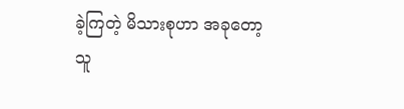ခဲ့ကြတဲ့ မိသားစုဟာ အခုတော့ သူ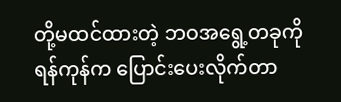တို့မထင်ထားတဲ့ ဘဝအရွေ့တခုကို ရန်ကုန်က ပြောင်းပေးလိုက်တာ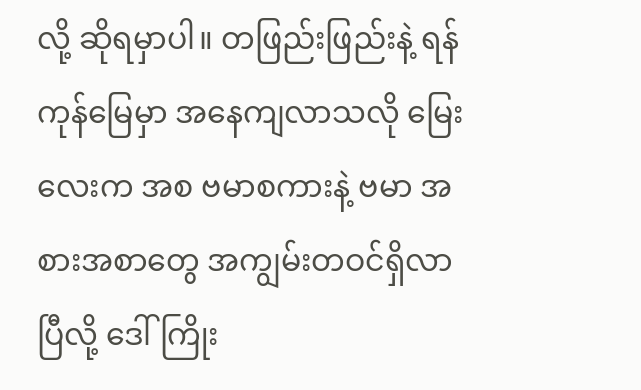လို့ ဆိုရမှာပါ။ တဖြည်းဖြည်းနဲ့ ရန်ကုန်မြေမှာ အနေကျလာသလို မြေးလေးက အစ ဗမာစကားနဲ့ ဗမာ အစားအစာတွေ အကျွမ်းတဝင်ရှိလာပြီလို့ ဒေါ်ကြိုး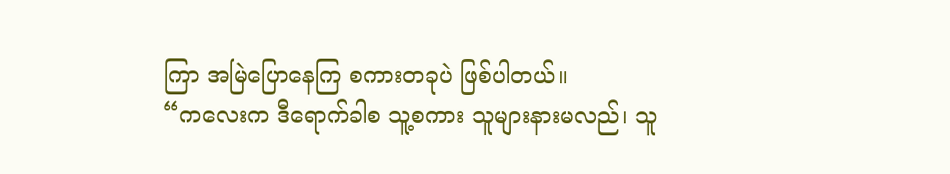ကြာ အမြဲပြောနေကြ စကားတခုပဲ ဖြစ်ပါတယ်။
“ကလေးက ဒီရောက်ခါစ သူ့စကား သူများနားမလည်၊ သူ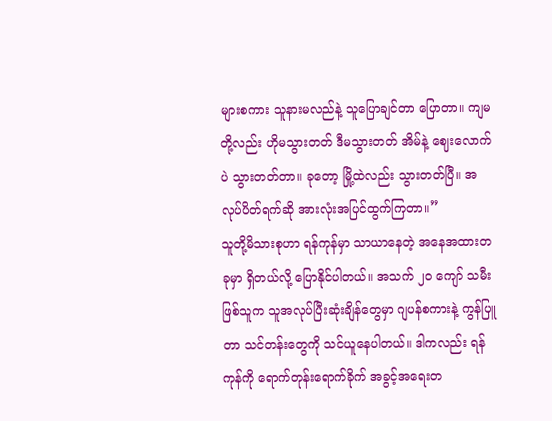များစကား သူနားမလည်နဲ့ သူပြောချင်တာ ပြောတာ။ ကျမတို့လည်း ဟိုမသွားတတ် ဒီမသွားတတ် အိမ်နဲ့ ဈေးလောက်ပဲ သွားတတ်တာ။ ခုတော့ မြို့ထဲလည်း သွားတတ်ပြီ။ အလုပ်ပိတ်ရက်ဆို အားလုံးအပြင်ထွက်ကြတာ။”
သူတို့မိသားစုဟာ ရန်ကုန်မှာ သာယာနေတဲ့ အနေအထားတခုမှာ ရှိတယ်လို့ ပြောနိုင်ပါတယ်။ အသက် ၂၀ ကျော် သမီးဖြစ်သူက သူအလုပ်ပြီးဆုံးချိန်တွေမှာ ဂျပန်စကားနဲ့ ကွန်ပြူတာ သင်တန်းတွေကို သင်ယူနေပါတယ်။ ဒါကလည်း ရန်ကုန်ကို ရောက်တုန်းရောက်ခိုက် အခွင့်အရေးတ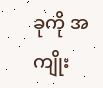ခုကို အကျိုး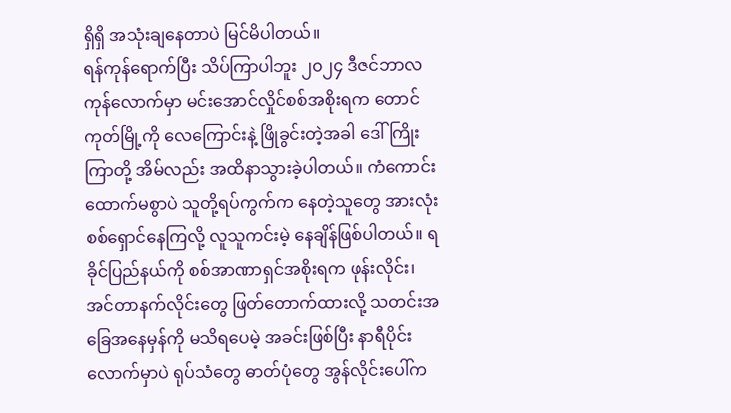ရှိရှိ အသုံးချနေတာပဲ မြင်မိပါတယ်။
ရန်ကုန်ရောက်ပြီး သိပ်ကြာပါဘူး ၂၀၂၄ ဒီဇင်ဘာလကုန်လောက်မှာ မင်းအောင်လှိုင်စစ်အစိုးရက တောင်ကုတ်မြို့ကို လေကြောင်းနဲ့ ဖြိုခွင်းတဲ့အခါ ဒေါ်ကြိုးကြာတို့ အိမ်လည်း အထိနာသွားခဲ့ပါတယ်။ ကံကောင်းထောက်မစွာပဲ သူတို့ရပ်ကွက်က နေတဲ့သူတွေ အားလုံး စစ်ရှောင်နေကြလို့ လူသူကင်းမဲ့ နေချိန်ဖြစ်ပါတယ်။ ရခိုင်ပြည်နယ်ကို စစ်အာဏာရှင်အစိုးရက ဖုန်းလိုင်း၊ အင်တာနက်လိုင်းတွေ ဖြတ်တောက်ထားလို့ သတင်းအခြေအနေမှန်ကို မသိရပေမဲ့ အခင်းဖြစ်ပြီး နာရီပိုင်းလောက်မှာပဲ ရုပ်သံတွေ ဓာတ်ပုံတွေ အွန်လိုင်းပေါ်က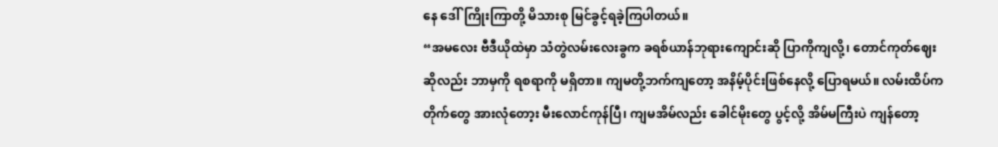နေ ဒေါ်ကြိုးကြာတို့ မိသားစု မြင်ခွင့်ရခဲ့ကြပါတယ်။
“အမလေး ဗီဒီယိုထဲမှာ သံတွဲလမ်းလေးခွက ခရစ်ယာန်ဘုရားကျောင်းဆို ပြာကိုကျလို့၊ တောင်ကုတ်ဈေး ဆိုလည်း ဘာမှကို ရစရာကို မရှိတာ။ ကျမတို့ဘက်ကျတော့ အနိမ့်ပိုင်းဖြစ်နေလို့ ပြောရမယ်။ လမ်းထိပ်က တိုက်တွေ အားလုံတော့း မီးလောင်ကုန်ပြီ၊ ကျမအိမ်လည်း ခေါင်မိုးတွေ ပွင့်လို့ အိမ်မကြီးပဲ ကျန်တော့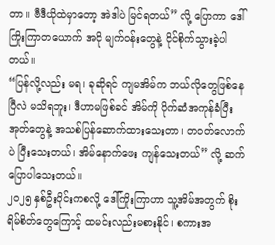တာ။ ဗီဒီယိုထဲမှာတော့ အဲဒါပဲ မြင်ရတယ်” လို့ ပြောကာ ဒေါ်ကြိုးကြာတယောက် အငို မျက်ဝန်းတွေနဲ့ ငိုင်စိုက်သွားခဲ့ပါတယ်။
“ပြန်လို့လည်း မရ၊ ခုဆိုရင် ကျမအိမ်က ဘယ်လိုတွေဖြစ်နေပြီလဲ မသိရဘူး၊ ဒီဟာမဖြစ်ခင် အိမ်ကို ပိုက်ဆံအကုန်ခံပြီး အုတ်တွေနဲ့ အသစ်ပြန်ဆောက်ထားသေးတာ၊ တဝတ်လောက်ပဲ ပြီးသေးတယ်၊ အိမ်နောက်ဖေး ကျန်သေးတယ်” လို့ ဆက်ပြောပါသေးတယ်။
၂၀၂၅ နှစ်ဦးပိုင်းကစလို့ ဒေါ်ကြိုးကြာဟာ သူ့အိမ်အတွက် စိုးရိမ်စိတ်တွေကြောင့် ထမင်းလည်းမစားနိုင်၊ စကားအ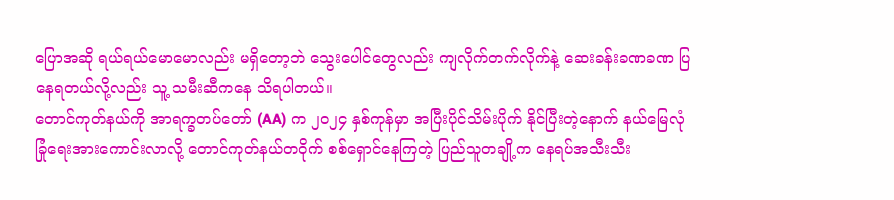ပြောအဆို ရယ်ရယ်မောမောလည်း မရှိတော့ဘဲ သွေးပေါင်တွေလည်း ကျလိုက်တက်လိုက်နဲ့ ဆေးခန်းခဏခဏ ပြနေရတယ်လို့လည်း သူ့ သမီးဆီကနေ သိရပါတယ်။
တောင်ကုတ်နယ်ကို အာရက္ခတပ်တော် (AA) က ၂၀၂၄ နှစ်ကုန်မှာ အပြီးပိုင်သိမ်းပိုက် နိုင်ပြီးတဲ့နောက် နယ်မြေလုံခြုံရေးအားကောင်းလာလို့ တောင်ကုတ်နယ်တဝိုက် စစ်ရှောင်နေကြတဲ့ ပြည်သူတချို့က နေရပ်အသီးသီး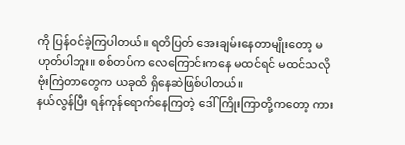ကို ပြန်ဝင်ခဲ့ကြပါတယ်။ ရတိပြတ် အေးချမ်းနေတာမျိုးတော့ မဟုတ်ပါဘူး။ စစ်တပ်က လေကြောင်းကနေ မထင်ရင် မထင်သလို ဗုံးကြဲတာတွေက ယခုထိ ရှိနေဆဲဖြစ်ပါတယ်။
နယ်လွန်ပြီး ရန်ကုန်ရောက်နေကြတဲ့ ဒေါ်ကြိုးကြာတို့ကတော့ ကား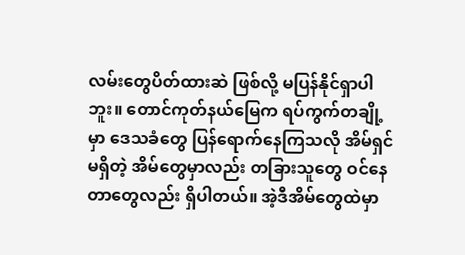လမ်းတွေပိတ်ထားဆဲ ဖြစ်လို့ မပြန်နိုင်ရှာပါဘူး။ တောင်ကုတ်နယ်မြေက ရပ်ကွက်တချို့မှာ ဒေသခံတွေ ပြန်ရောက်နေကြသလို အိမ်ရှင်မရှိတဲ့ အိမ်တွေမှာလည်း တခြားသူတွေ ဝင်နေတာတွေလည်း ရှိပါတယ်။ အဲ့ဒီအိမ်တွေထဲမှာ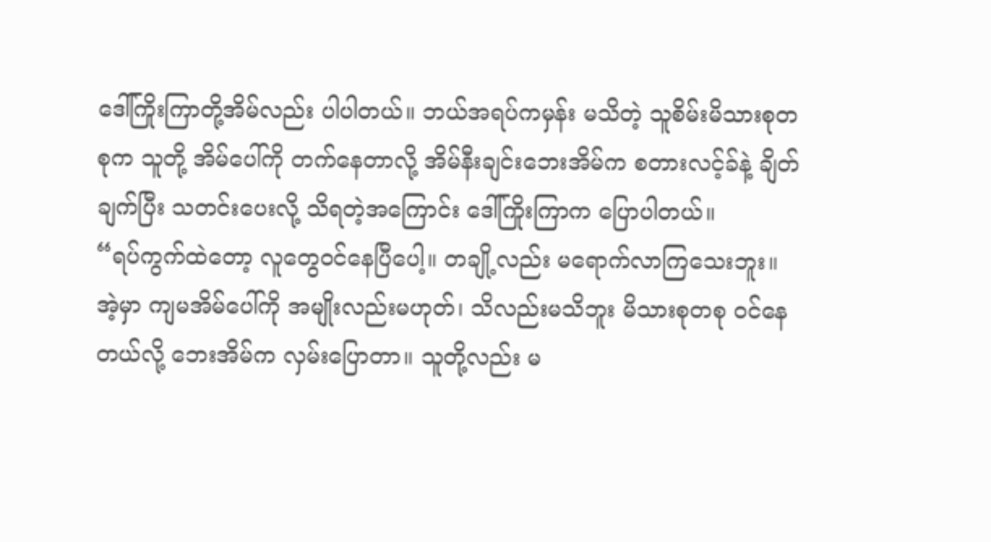ဒေါ်ကြိုးကြာတို့အိမ်လည်း ပါပါတယ်။ ဘယ်အရပ်ကမှန်း မသိတဲ့ သူစိမ်းမိသားစုတစုက သူတို့ အိမ်ပေါ်ကို တက်နေတာလို့ အိမ်နီးချင်းဘေးအိမ်က စတားလင့်ခ်နဲ့ ချိတ်ချက်ပြီး သတင်းပေးလို့ သိရတဲ့အကြောင်း ဒေါ်ကြိုးကြာက ပြောပါတယ်။
“ရပ်ကွက်ထဲတော့ လူတွေဝင်နေပြီပေါ့။ တချို့လည်း မရောက်လာကြသေးဘူး။ အဲ့မှာ ကျမအိမ်ပေါ်ကို အမျိုးလည်းမဟုတ်၊ သိလည်းမသိဘူး မိသားစုတစု ဝင်နေတယ်လို့ ဘေးအိမ်က လှမ်းပြောတာ။ သူတို့လည်း မ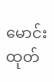မောင်းထုတ်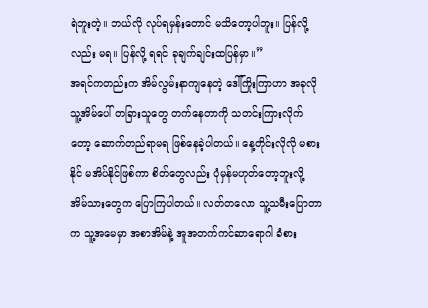ရဲဘူးတဲ့။ ဘယ်လို လုပ်ရမှန်းတောင် မသိတော့ပါဘူး။ ပြန်လို့လည်း မရ။ ပြန်လို့ ရရင် ခုချက်ချင်းထပြန်မှာ။”
အရင်ကတည်းက အိမ်လွမ်းနာကျနေတဲ့ ဒေါ်ကြိုးကြာဟာ အခုလို သူ့အိမ်ပေါ် တခြားသူတွေ တက်နေတာကို သတင်းကြားလိုက်တော့ ဆောက်တည်ရာမရ ဖြစ်နေခဲ့ပါတယ်။ နေ့တိုင်းလိုလို မစားနိုင် မအိပ်နိုင်ဖြစ်ကာ စိတ်တွေလည်း ပုံမှန်မဟုတ်တော့ဘူးလို့ အိမ်သားတွေက ပြောကြပါတယ်။ လတ်တလော သူ့သမီးပြောတာက သူ့အမေမှာ အစာအိမ်နဲ့ အူအတက်ကင်ဆာရောဂါ ခံစား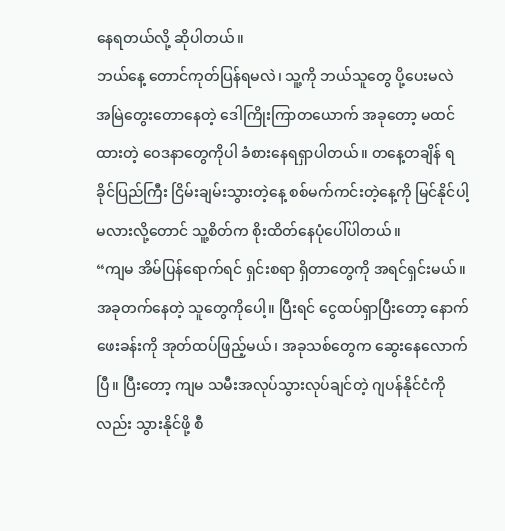နေရတယ်လို့ ဆိုပါတယ်။
ဘယ်နေ့ တောင်ကုတ်ပြန်ရမလဲ၊ သူ့ကို ဘယ်သူတွေ ပို့ပေးမလဲ အမြဲတွေးတောနေတဲ့ ဒေါကြိုးကြာတယောက် အခုတော့ မထင်ထားတဲ့ ဝေဒနာတွေကိုပါ ခံစားနေရရှာပါတယ်။ တနေ့တချိန် ရခိုင်ပြည်ကြီး ငြိမ်းချမ်းသွားတဲ့နေ့ စစ်မက်ကင်းတဲ့နေ့ကို မြင်နိုင်ပါ့မလားလို့တောင် သူ့စိတ်က စိုးထိတ်နေပုံပေါ်ပါတယ်။
“ကျမ အိမ်ပြန်ရောက်ရင် ရှင်းစရာ ရှိတာတွေကို အရင်ရှင်းမယ်။ အခုတက်နေတဲ့ သူတွေကိုပေါ့။ ပြီးရင် ငွေထပ်ရှာပြီးတော့ နောက်ဖေးခန်းကို အုတ်ထပ်ဖြည့်မယ်၊ အခုသစ်တွေက ဆွေးနေလောက်ပြီ။ ပြီးတော့ ကျမ သမီးအလုပ်သွားလုပ်ချင်တဲ့ ဂျပန်နိုင်ငံကိုလည်း သွားနိုင်ဖို့ စီ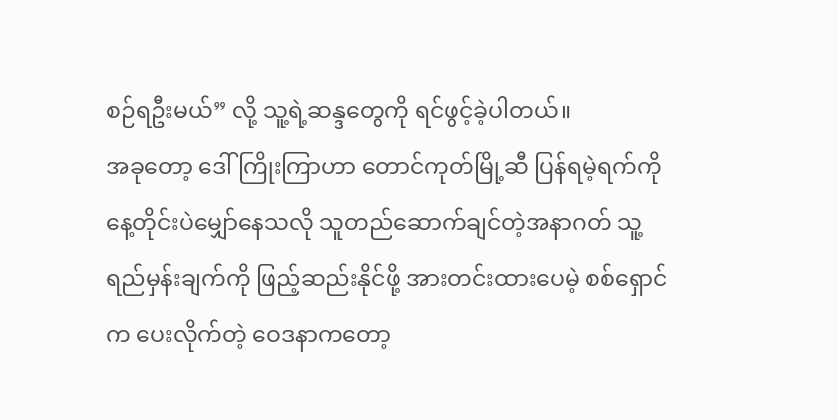စဉ်ရဦးမယ်” လို့ သူ့ရဲ့ဆန္ဒတွေကို ရင်ဖွင့်ခဲ့ပါတယ်။
အခုတော့ ဒေါ်ကြိုးကြာဟာ တောင်ကုတ်မြို့ဆီ ပြန်ရမဲ့ရက်ကို နေ့တိုင်းပဲမျှော်နေသလို သူတည်ဆောက်ချင်တဲ့အနာဂတ် သူ့ရည်မှန်းချက်ကို ဖြည့်ဆည်းနိုင်ဖို့ အားတင်းထားပေမဲ့ စစ်ရှောင်က ပေးလိုက်တဲ့ ဝေဒနာကတော့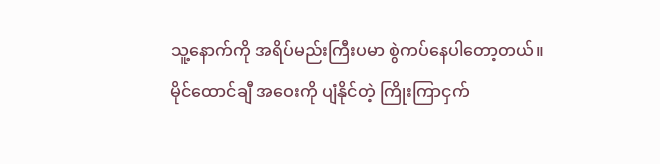သူ့နောက်ကို အရိပ်မည်းကြီးပမာ စွဲကပ်နေပါတော့တယ်။ မိုင်ထောင်ချီ အဝေးကို ပျံနိုင်တဲ့ ကြိုးကြာငှက်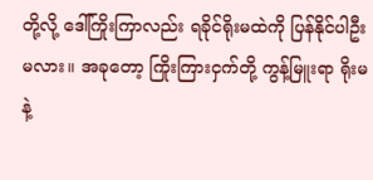တို့လို့ ဒေါ်ကြိုးကြာလည်း ရခိုင်ရိုးမထဲကို ပြန်နိုင်ပါဦးမလား။ အခုတော့ ကြိုးကြားငှက်တို့ ကွန့်မြူးရာ ရိုးမနဲ့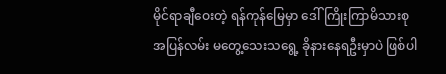မိုင်ရာချီဝေးတဲ့ ရန်ကုန်မြေမှာ ဒေါ်ကြိုးကြာမိသားစု အပြန်လမ်း မတွေ့သေးသရွေ့ ခိုနားနေရဦးမှာပဲ ဖြစ်ပါ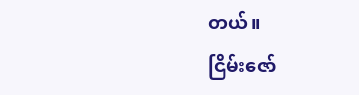တယ်။
ငြိမ်းဇော်